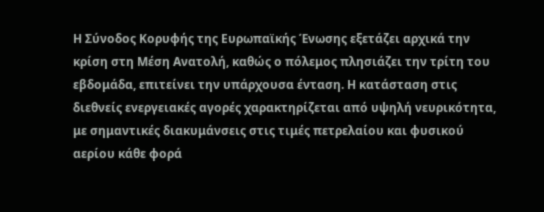Η Σύνοδος Κορυφής της Ευρωπαϊκής Ένωσης εξετάζει αρχικά την κρίση στη Μέση Ανατολή, καθώς ο πόλεμος πλησιάζει την τρίτη του εβδομάδα, επιτείνει την υπάρχουσα ένταση. Η κατάσταση στις διεθνείς ενεργειακές αγορές χαρακτηρίζεται από υψηλή νευρικότητα, με σημαντικές διακυμάνσεις στις τιμές πετρελαίου και φυσικού αερίου κάθε φορά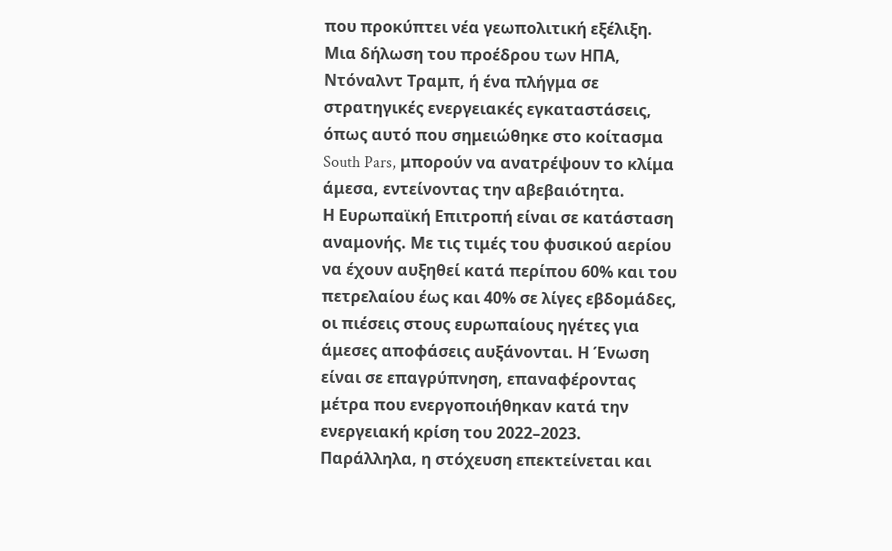που προκύπτει νέα γεωπολιτική εξέλιξη. Μια δήλωση του προέδρου των ΗΠΑ, Ντόναλντ Τραμπ, ή ένα πλήγμα σε στρατηγικές ενεργειακές εγκαταστάσεις, όπως αυτό που σημειώθηκε στο κοίτασμα South Pars, μπορούν να ανατρέψουν το κλίμα άμεσα, εντείνoντας την αβεβαιότητα.
Η Ευρωπαϊκή Επιτροπή είναι σε κατάσταση αναμονής. Με τις τιμές του φυσικού αερίου να έχουν αυξηθεί κατά περίπου 60% και του πετρελαίου έως και 40% σε λίγες εβδομάδες, οι πιέσεις στους ευρωπαίους ηγέτες για άμεσες αποφάσεις αυξάνονται. Η Ένωση είναι σε επαγρύπνηση, επαναφέροντας μέτρα που ενεργοποιήθηκαν κατά την ενεργειακή κρίση του 2022–2023. Παράλληλα, η στόχευση επεκτείνεται και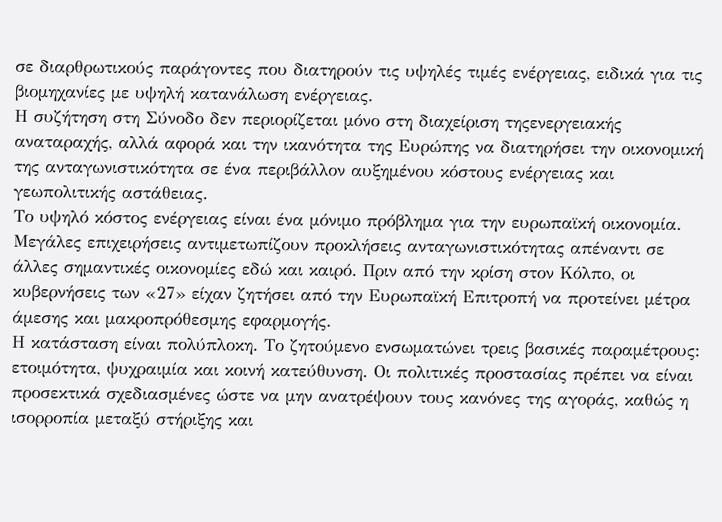σε διαρθρωτικούς παράγοντες που διατηρούν τις υψηλές τιμές ενέργειας, ειδικά για τις βιομηχανίες με υψηλή κατανάλωση ενέργειας.
Η συζήτηση στη Σύνοδο δεν περιορίζεται μόνο στη διαχείριση τηςενεργειακής αναταραχής, αλλά αφορά και την ικανότητα της Ευρώπης να διατηρήσει την οικονομική της ανταγωνιστικότητα σε ένα περιβάλλον αυξημένου κόστους ενέργειας και γεωπολιτικής αστάθειας.
Το υψηλό κόστος ενέργειας είναι ένα μόνιμο πρόβλημα για την ευρωπαϊκή οικονομία. Μεγάλες επιχειρήσεις αντιμετωπίζουν προκλήσεις ανταγωνιστικότητας απέναντι σε άλλες σημαντικές οικονομίες εδώ και καιρό. Πριν από την κρίση στον Κόλπο, οι κυβερνήσεις των «27» είχαν ζητήσει από την Ευρωπαϊκή Επιτροπή να προτείνει μέτρα άμεσης και μακροπρόθεσμης εφαρμογής.
Η κατάσταση είναι πολύπλοκη. Το ζητούμενο ενσωματώνει τρεις βασικές παραμέτρους: ετοιμότητα, ψυχραιμία και κοινή κατεύθυνση. Οι πολιτικές προστασίας πρέπει να είναι προσεκτικά σχεδιασμένες ώστε να μην ανατρέψουν τους κανόνες της αγοράς, καθώς η ισορροπία μεταξύ στήριξης και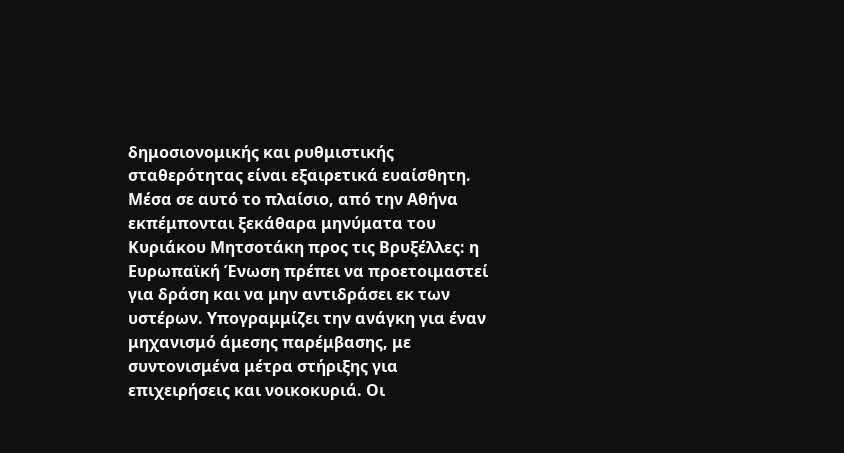δημοσιονομικής και ρυθμιστικής σταθερότητας είναι εξαιρετικά ευαίσθητη.
Μέσα σε αυτό το πλαίσιο, από την Αθήνα εκπέμπονται ξεκάθαρα μηνύματα του Κυριάκου Μητσοτάκη προς τις Βρυξέλλες: η Ευρωπαϊκή Ένωση πρέπει να προετοιμαστεί για δράση και να μην αντιδράσει εκ των υστέρων. Υπογραμμίζει την ανάγκη για έναν μηχανισμό άμεσης παρέμβασης, με συντονισμένα μέτρα στήριξης για επιχειρήσεις και νοικοκυριά. Οι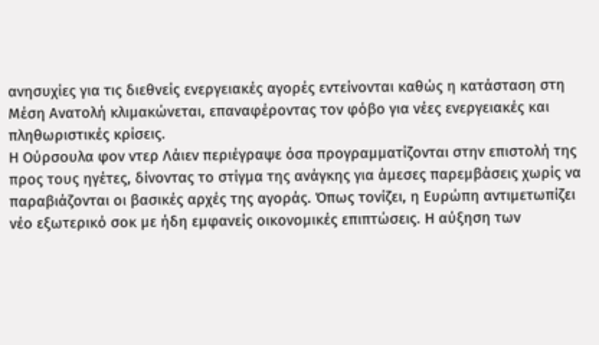ανησυχίες για τις διεθνείς ενεργειακές αγορές εντείνονται καθώς η κατάσταση στη Μέση Ανατολή κλιμακώνεται, επαναφέροντας τον φόβο για νέες ενεργειακές και πληθωριστικές κρίσεις.
Η Ούρσουλα φον ντερ Λάιεν περιέγραψε όσα προγραμματίζονται στην επιστολή της προς τους ηγέτες, δίνοντας το στίγμα της ανάγκης για άμεσες παρεμβάσεις χωρίς να παραβιάζονται οι βασικές αρχές της αγοράς. Όπως τονίζει, η Ευρώπη αντιμετωπίζει νέο εξωτερικό σοκ με ήδη εμφανείς οικονομικές επιπτώσεις. Η αύξηση των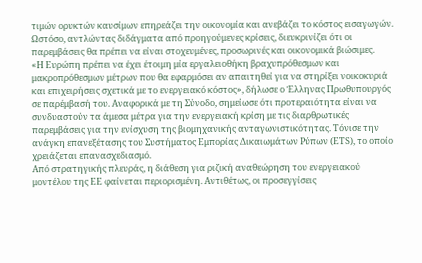τιμών ορυκτών καυσίμων επηρεάζει την οικονομία και ανεβάζει το κόστος εισαγωγών. Ωστόσο, αντλώντας διδάγματα από προηγούμενες κρίσεις, διευκρινίζει ότι οι παρεμβάσεις θα πρέπει να είναι στοχευμένες, προσωρινές και οικονομικά βιώσιμες.
«Η Ευρώπη πρέπει να έχει έτοιμη μία εργαλειοθήκη βραχυπρόθεσμων και μακροπρόθεσμων μέτρων που θα εφαρμόσει αν απαιτηθεί για να στηρίξει νοικοκυριά και επιχειρήσεις σχετικά με το ενεργειακό κόστος», δήλωσε ο Έλληνας Πρωθυπουργός σε παρέμβασή του. Αναφορικά με τη Σύνοδο, σημείωσε ότι προτεραιότητα είναι να συνδυαστούν τα άμεσα μέτρα για την ενεργειακή κρίση με τις διαρθρωτικές παρεμβάσεις για την ενίσχυση της βιομηχανικής ανταγωνιστικότητας. Τόνισε την ανάγκη επανεξέτασης του Συστήματος Εμπορίας Δικαιωμάτων Ρύπων (ETS), το οποίο χρειάζεται επανασχεδιασμό.
Από στρατηγικής πλευράς, η διάθεση για ριζική αναθεώρηση του ενεργειακού μοντέλου της ΕΕ φαίνεται περιορισμένη. Αντιθέτως, οι προσεγγίσεις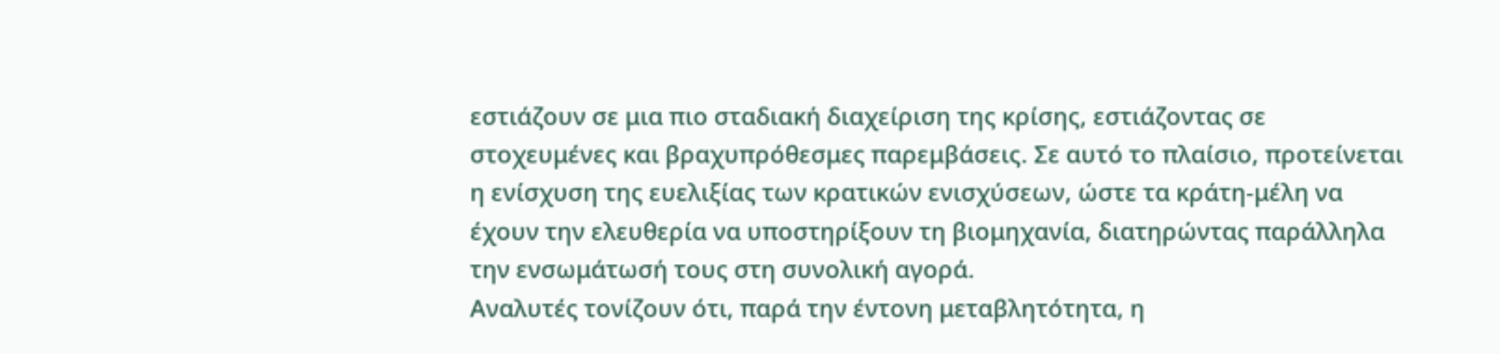εστιάζουν σε μια πιο σταδιακή διαχείριση της κρίσης, εστιάζοντας σε στοχευμένες και βραχυπρόθεσμες παρεμβάσεις. Σε αυτό το πλαίσιο, προτείνεται η ενίσχυση της ευελιξίας των κρατικών ενισχύσεων, ώστε τα κράτη-μέλη να έχουν την ελευθερία να υποστηρίξουν τη βιομηχανία, διατηρώντας παράλληλα την ενσωμάτωσή τους στη συνολική αγορά.
Αναλυτές τονίζουν ότι, παρά την έντονη μεταβλητότητα, η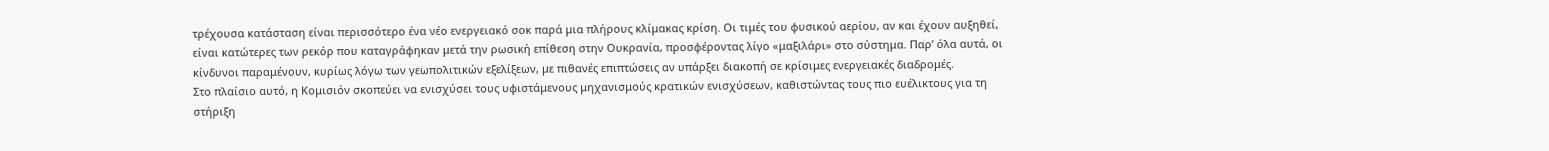τρέχουσα κατάσταση είναι περισσότερο ένα νέο ενεργειακό σοκ παρά μια πλήρους κλίμακας κρίση. Οι τιμές του φυσικού αερίου, αν και έχουν αυξηθεί, είναι κατώτερες των ρεκόρ που καταγράφηκαν μετά την ρωσική επίθεση στην Ουκρανία, προσφέροντας λίγο «μαξιλάρι» στο σύστημα. Παρ’ όλα αυτά, οι κίνδυνοι παραμένουν, κυρίως λόγω των γεωπολιτικών εξελίξεων, με πιθανές επιπτώσεις αν υπάρξει διακοπή σε κρίσιμες ενεργειακές διαδρομές.
Στο πλαίσιο αυτό, η Κομισιόν σκοπεύει να ενισχύσει τους υφιστάμενους μηχανισμούς κρατικών ενισχύσεων, καθιστώντας τους πιο ευέλικτους για τη στήριξη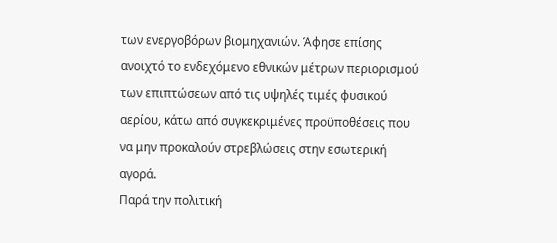των ενεργοβόρων βιομηχανιών. Άφησε επίσης ανοιχτό το ενδεχόμενο εθνικών μέτρων περιορισμού των επιπτώσεων από τις υψηλές τιμές φυσικού αερίου, κάτω από συγκεκριμένες προϋποθέσεις που να μην προκαλούν στρεβλώσεις στην εσωτερική αγορά.
Παρά την πολιτική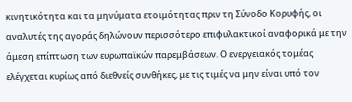κινητικότητα και τα μηνύματα ετοιμότητας πριν τη Σύνοδο Κορυφής, οι αναλυτές της αγοράς δηλώνουν περισσότερο επιφυλακτικοί αναφορικά με την άμεση επίπτωση των ευρωπαϊκών παρεμβάσεων. Ο ενεργειακός τομέας ελέγχεται κυρίως από διεθνείς συνθήκες, με τις τιμές να μην είναι υπό τον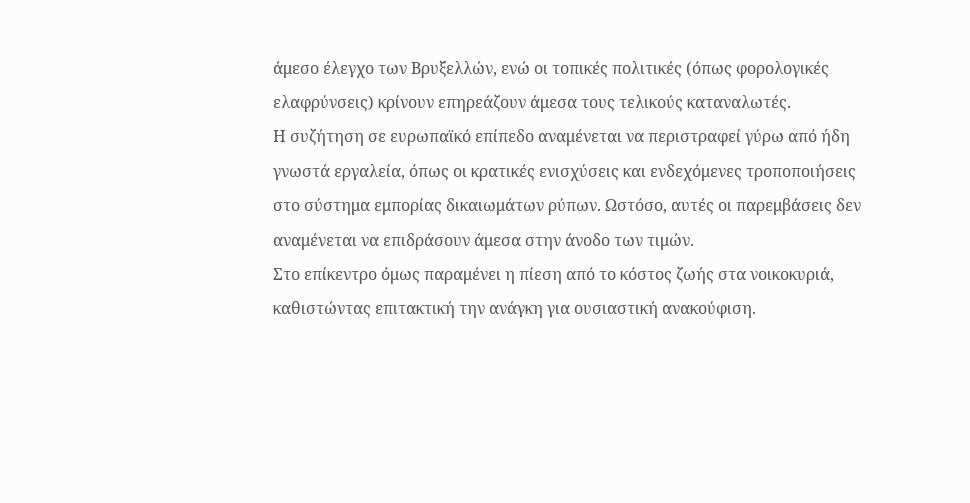άμεσο έλεγχο των Βρυξελλών, ενώ οι τοπικές πολιτικές (όπως φορολογικές ελαφρύνσεις) κρίνουν επηρεάζουν άμεσα τους τελικούς καταναλωτές.
Η συζήτηση σε ευρωπαϊκό επίπεδο αναμένεται να περιστραφεί γύρω από ήδη γνωστά εργαλεία, όπως οι κρατικές ενισχύσεις και ενδεχόμενες τροποποιήσεις στο σύστημα εμπορίας δικαιωμάτων ρύπων. Ωστόσο, αυτές οι παρεμβάσεις δεν αναμένεται να επιδράσουν άμεσα στην άνοδο των τιμών.
Στο επίκεντρο όμως παραμένει η πίεση από το κόστος ζωής στα νοικοκυριά, καθιστώντας επιτακτική την ανάγκη για ουσιαστική ανακούφιση.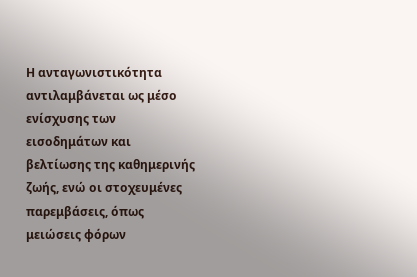Η ανταγωνιστικότητα αντιλαμβάνεται ως μέσο ενίσχυσης των εισοδημάτων και βελτίωσης της καθημερινής ζωής, ενώ οι στοχευμένες παρεμβάσεις, όπως μειώσεις φόρων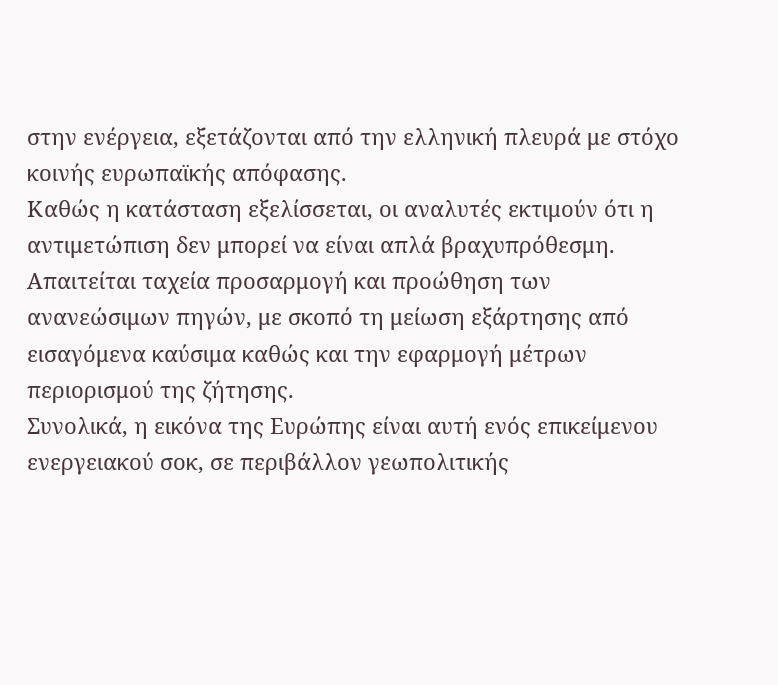στην ενέργεια, εξετάζονται από την ελληνική πλευρά με στόχο κοινής ευρωπαϊκής απόφασης.
Καθώς η κατάσταση εξελίσσεται, οι αναλυτές εκτιμούν ότι η αντιμετώπιση δεν μπορεί να είναι απλά βραχυπρόθεσμη. Απαιτείται ταχεία προσαρμογή και προώθηση των ανανεώσιμων πηγών, με σκοπό τη μείωση εξάρτησης από εισαγόμενα καύσιμα καθώς και την εφαρμογή μέτρων περιορισμού της ζήτησης.
Συνολικά, η εικόνα της Ευρώπης είναι αυτή ενός επικείμενου ενεργειακού σοκ, σε περιβάλλον γεωπολιτικής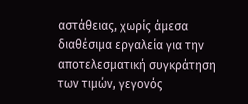αστάθειας, χωρίς άμεσα διαθέσιμα εργαλεία για την αποτελεσματική συγκράτηση των τιμών, γεγονός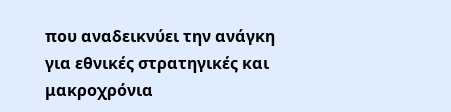που αναδεικνύει την ανάγκη για εθνικές στρατηγικές και μακροχρόνια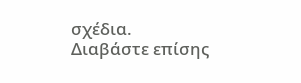σχέδια.
Διαβάστε επίσης